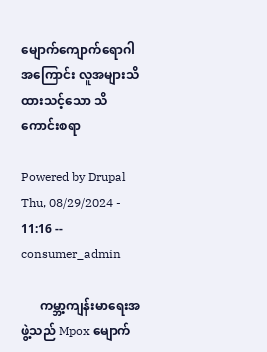မျောက်ကျောက်ရောဂါအကြောင်း လူအများသိထားသင့်သော သိကောင်းစရာ

Powered by Drupal
Thu, 08/29/2024 - 11:16 -- consumer_admin

      ကမ္ဘာ့ကျန်းမာရေးအဖွဲ့သည် Mpox မျောက်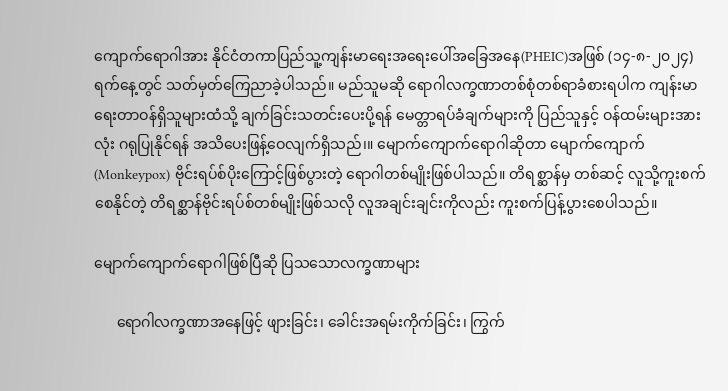ကျောက်ရောဂါအား နိုင်ငံတကာပြည်သူ့ကျန်းမာရေးအရေးပေါ်အခြေအနေ(PHEIC)အဖြစ် (၁၄-၈-၂၀၂၄)ရက်နေ့တွင် သတ်မှတ်ကြေညာခဲ့ပါသည်။ မည်သူမဆို ရောဂါလက္ခဏာတစ်စုံတစ်ရာခံစားရပါက ကျန်းမာရေးတာဝန်ရှိသူများထံသို့ ချက်ခြင်းသတင်းပေးပို့ရန် မေတ္တာရပ်ခံချက်များကို ပြည်သူနှင့် ဝန်ထမ်းများအားလုံး ဂရုပြုနိုင်ရန် အသိပေးဖြန့်ဝေလျက်ရှိသည်၊။ မျောက်ကျောက်ရောဂါဆိုတာ မျောက်ကျောက် (Monkeypox) ဗိုင်းရပ်စ်ပိုးကြောင့်ဖြစ်ပွားတဲ့ ရောဂါတစ်မျိုးဖြစ်ပါသည်။ တိရစ္ဆာန်မှ တစ်ဆင့် လူသို့ကူးစက်စေနိုင်တဲ့ တိရစ္ဆာန်ဗိုင်းရပ်စ်တစ်မျိုးဖြစ်သလို လူအချင်းချင်းကိုလည်း ကူးစက်ပြန့်ပွားစေပါသည်။

မျောက်ကျောက်ရောဂါဖြစ်ပြီဆို ပြသသောလက္ခဏာများ

      ရောဂါလက္ခဏာအနေဖြင့် ဖျားခြင်း၊ ခေါင်းအရမ်းကိုက်ခြင်း၊ ကြွက်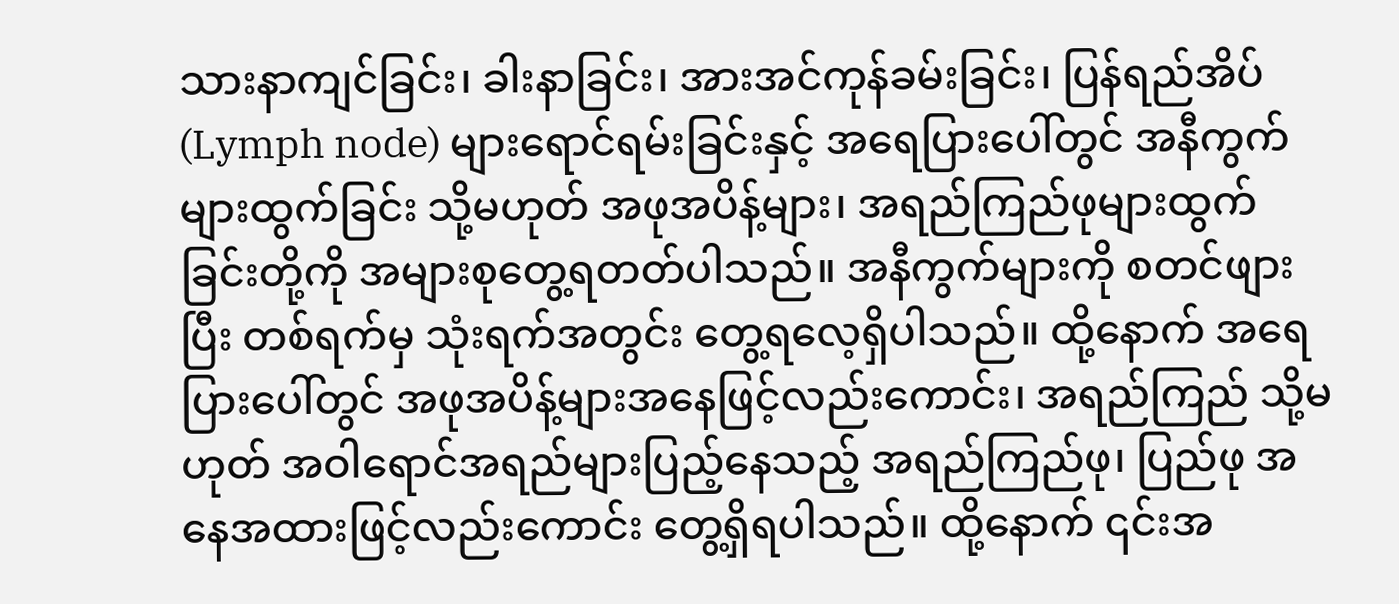သားနာကျင်ခြင်း၊ ခါးနာခြင်း၊ အားအင်ကုန်ခမ်းခြင်း၊ ပြန်ရည်အိပ် (Lymph node) များရောင်ရမ်းခြင်းနှင့် အရေပြားပေါ်တွင် အနီကွက်များထွက်ခြင်း သို့မဟုတ် အဖုအပိန့်များ၊ အရည်ကြည်ဖုများထွက်ခြင်းတို့ကို အများစုတွေ့ရတတ်ပါသည်။ အနီကွက်များကို စတင်ဖျားပြီး တစ်ရက်မှ သုံးရက်အတွင်း တွေ့ရလေ့ရှိပါသည်။ ထို့နောက် အ‌ရေပြားပေါ်တွင် အဖုအပိန့်များအနေဖြင့်လည်းကောင်း၊ အရည်ကြည် သို့မဟုတ် အဝါရောင်အရည်များပြည့်နေသည့် အရည်ကြည်ဖု၊ ပြည်ဖု အနေအထားဖြင့်လည်းကောင်း တွေ့ရှိရပါသည်။ ထို့နောက် ၎င်းအ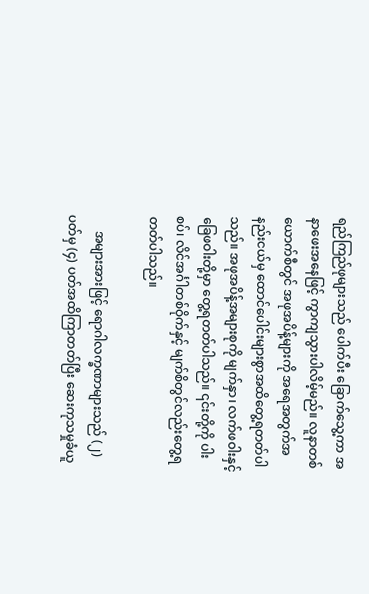ရည်ကြည်ဖုများသည် ပေါက်ပီး ခြောက်သွေ့ကာ အနာဖေးအနေဖြင့် ကွာကျသွားပါလိမ့်မည်။ လူနာတစ်ယောက်စီတွင် အဖုအပိန့်များကို အရေအတွက်အနည်းငယ်မှ ထောင်ပေါင်းများစွာအထိတွေ့ရတတ်ပါသည်။ အဖုအပိန့်အများစုကို မျက်နှာ၊ လက်ဖဝါးနှင့် ခြေဖဝါးတို့မှာ တွေ့ရတတ်ပါသည်။ ၎င်းတို့ကို ပါးစပ်၊ လိင်အင်္ဂါတစ်ဝိုက်နှင့် မျက်စိတွင်လည်းတွေ့ရတတ်ပါသည်။

     အများအားဖြင့် ရောဂါလက္ခဏာများသည် (၂) ပတ်မှ (၄) ပတ်အထိကြာတတ်ပြီး ဆေးကုသမှုခံယူ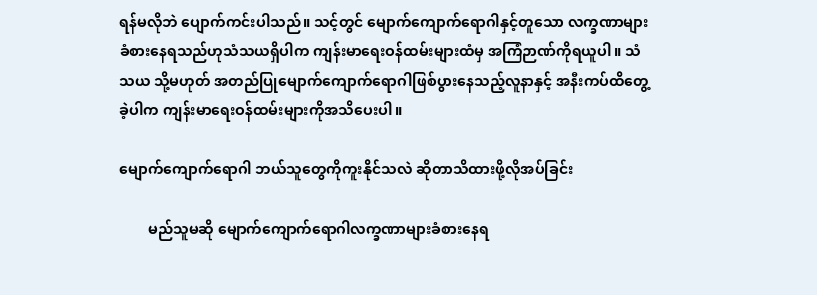ရန်မလိုဘဲ ပျောက်ကင်းပါသည်။ သင့်တွင် မျောက်ကျောက်ရောဂါနှင့်တူသော လက္ခဏာများခံစားနေရသည်ဟုသံသယရှိပါက ကျန်းမာရေးဝန်ထမ်းများထံမှ အကြံဉာဏ်ကိုရယူပါ။ သံသယ သို့မဟုတ် အတည်ပြုမျောက်ကျောက်ရောဂါဖြစ်ပွားနေသည့်လူနာနှင့် အနီးကပ်ထိတွေ့ခဲ့ပါက ကျန်းမာရေးဝန်ထမ်းများကိုအသိပေးပါ။

မျောက်ကျောက်ရောဂါ ဘယ်သူတွေကိုကူးနိုင်သလဲ ဆိုတာသိထားဖို့လိုအပ်ခြင်း

        မည်သူမဆို မျောက်ကျောက်ရောဂါလက္ခဏာများခံစားနေရ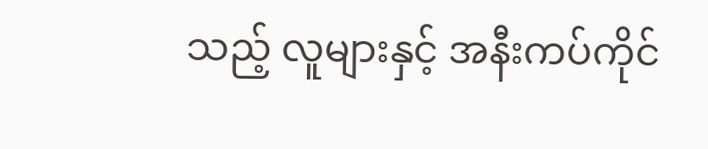သည့် လူများနှင့် အနီးကပ်ကိုင်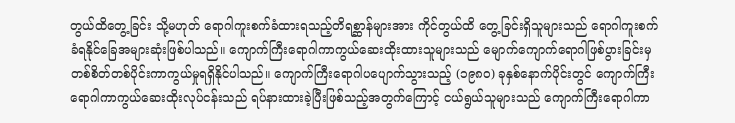တွယ်ထိတွေ့ခြင်း သို့မဟုတ် ရောဂါကူးစက်ခံထားရသည့်တိရစ္ဆာန်များအား ကိုင်တွယ်ထိ တွေ့ခြင်းရှိသူများသည် ရောဂါကူးစက်ခံရနိုင်ခြေအများဆုံးဖြစ်ပါသည်။ ကျောက်ကြီးရောဂါကာကွယ်ဆေးထိုးထားသူများသည် မျောက်ကျောက်ရောဂါဖြစ်ပွားခြင်းမှ တစ်စိတ်တစ်ပိုင်းကာကွယ်မှုရရှိနိုင်ပါသည်။ ကျောက်ကြီးရောဂါပပျောက်သွားသည့် (၁၉၈၀) ခုနှစ်နောက်ပိုင်းတွင် ကျောက်ကြီးရောဂါကာကွယ်ဆေးထိုးလုပ်ငန်းသည် ရပ်နားထားခဲ့ပြီးဖြစ်သည့်အတွက်ကြောင့် ငယ်ရွယ်သူများသည် ကျောက်ကြီးရောဂါကာ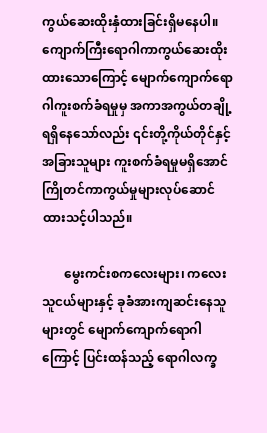ကွယ်ဆေးထိုးနှံထားခြင်းရှိမနေပါ။ ကျောက်ကြီးရောဂါကာကွယ်ဆေးထိုးထားသောကြောင့် မျောက်ကျောက်ရောဂါကူးစက်ခံရမှုမှ အကာအကွယ်တချို့ရရှိနေသော်လည်း ၎င်းတို့ကိုယ်တိုင်နှင့် အခြားသူများ ကူးစက်ခံရမှုမရှိအောင် ကြိုတင်ကာကွယ်မှုများလုပ်ဆောင်ထားသင့်ပါသည်။

       မွေးကင်းစကလေးများ၊ ကလေးသူငယ်များနှင့် ခုခံအားကျဆင်းနေသူများတွင် မျောက်ကျောက်ရောဂါကြောင့် ပြင်းထန်သည့် ရောဂါလက္ခ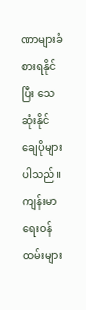ဏာများခံစားရနိုင်ပြီး သေဆုံးနိုင်ချေပိုများ ပါသည်။ ကျန်းမာရေးဝန်ထမ်းများ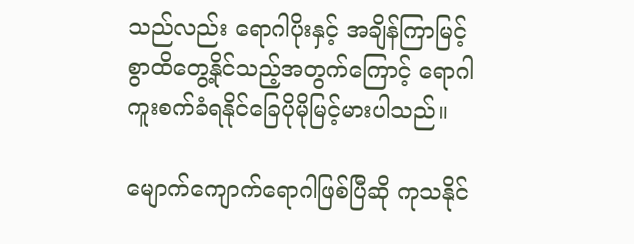သည်လည်း ရောဂါပိုးနှင့် အချိန်ကြာမြင့်စွာထိတွေ့နိုင်သည့်အတွက်ကြောင့် ရောဂါကူးစက်ခံရနိုင်ခြေပိုမိုမြင့်မားပါသည်။

မျောက်ကျောက်ရောဂါဖြစ်ပြီဆို ကုသနိုင်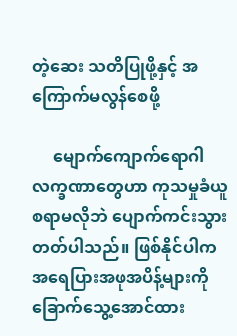တဲ့ဆေး သတိပြုဖို့နှင့် အကြောက်မလွန်စေဖို့

     မျောက်ကျောက်ရောဂါလက္ခဏာတွေဟာ ကုသမှုခံယူစရာမလိုဘဲ ပျောက်ကင်းသွားတတ်ပါသည်။ ဖြစ်နိုင်ပါက အရေပြားအဖုအပိန့်များကို ခြောက်သွေ့အောင်ထား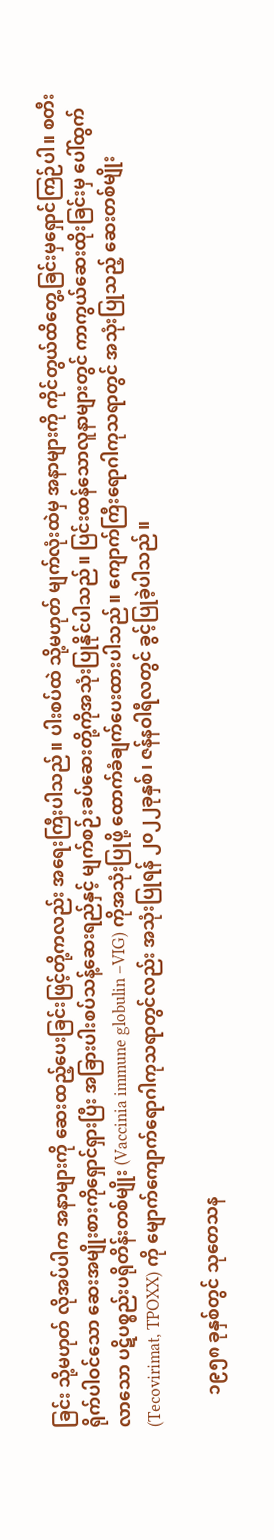ခြင်း သို့မဟုတ် လိုအပ်ပါက အနာများကို ဆေးထည့်ပေးခြင်းဖြင့်တို့ကလည်း အရေးကြီးပါသည်။ ပါးစပ်ထဲ သို့မဟုတ် မျက်လုံးထဲမှ အနာများကို ကိုင်တွယ်ထိတွေ့ခြင်းမှရှောင်ကြဉ်ပါ။ စတီးရိုက်ပါဝင်သော ဆေးအမျိုးစားကိုရှောင်ရှားပြီး အခြားပါးစပ်သန့်ဆေးရည်နှင့် မျက်စဉ်းခပ်ဆေးတို့ကိုအသုံးပြုနိုင်ပါသည်။ ပြင်းထန်သောလူနာများတွင် ကာကွယ်ဆေးထိုးခြင်းမှ ပေါ်ထွက်လာသော ပဋိပစ္စည်းပရိုတိန်းတစ်မျိုး (Vaccinia immune globulin –VIG) ကိုအသုံးပြုဖို့ ထောက်ခံချက်ပေးထားပါသည်။ ကျောက်ကြီးရောဂါကုသရာတွင် အသုံးပြုသည့် ဆေးတစ်မျိုး (Tecovirimat, TPOXX) ကို မျောက်ကျောက်ရောဂါကုသရာတွင်လည်း အသုံးပြုရန် ၂၀၂၂ခုနှစ်၊ ဇန်နဝါရီလတွင် ခွင့်ပြုခဲ့ပါသည်။

       ၁၉၅၈ ခုနှစ်တွင် သုတေသန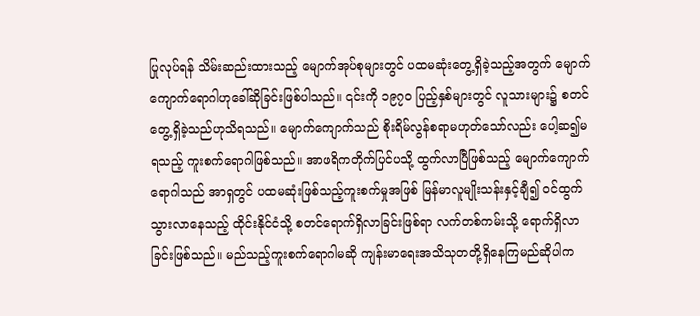ပြုလုပ်ရန် သိမ်းဆည်းထားသည့် မျောက်အုပ်စုများတွင် ပထမဆုံးတွေ့ရှိခဲ့သည့်အတွက် မျောက်ကျောက်ရောဂါဟုခေါ်ဆိုခြင်းဖြစ်ပါသည်။ ၎င်းကို ၁၉၇၀ ပြည့်နှစ်များတွင် လူသားများ၌ စတင်တွေ့ရှိခဲ့သည်ဟုသိရသည်။ မျောက်ကျောက်သည် စိုးရိမ်လွန်စရာမဟုတ်သော်လည်း ပေါ့ဆ၍မရသည့် ကူးစက်ရောဂါဖြစ်သည်။ အာဖရိကတိုက်ပြင်ပသို့ ထွက်လာပြီဖြစ်သည့် မျောက်ကျောက်ရောဂါသည် အာရှတွင် ပထမဆုံးဖြစ်သည့်ကူးစက်မှုအဖြစ် မြန်မာလူမျိုးသန်းနှင့်ချီ၍ ဝင်ထွက်သွားလာနေသည့် ထိုင်းနိုင်ငံသို့ စတင်ရောက်ရှိလာခြင်းဖြစ်ရာ လက်တစ်ကမ်းသို့ ရောက်ရှိလာခြင်းဖြစ်သည်။ မည်သည့်ကူးစက်ရောဂါမဆို ကျန်းမာရေးအသိသုတတို့ရှိနေကြမည်ဆိုပါက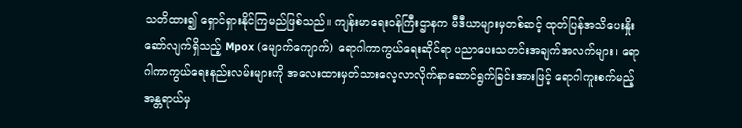သတိထား၍ ရှောင်ရှားနိုင်ကြမည်ဖြစ်သည်။ ကျန်းမာရေးဝန်ကြီးဌာနက မီဒီယာများမှတစ်ဆင့် ထုတ်ပြန်အသိပေးနှိုးဆော်လျက်ရှိသည့် Mpox (မျောက်ကျောက်) ရောဂါကာကွယ်ရေးဆိုင်ရာ ပညာပေးသတင်းအချက်အလက်များ၊ ရောဂါကာကွယ်ရေးနည်းလမ်းများကို အလေးထားမှတ်သားလေ့လာလိုက်နာဆောင်ရွက်ခြင်းအားဖြင့် ရောဂါကူးစက်မည့်အန္တရာယ်မှ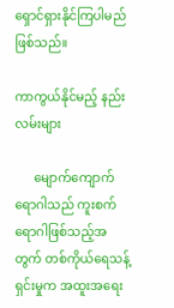ရှောင်ရှားနိုင်ကြပါမည်ဖြစ်သည်။

ကာကွယ်နိုင်မည့် နည်းလမ်းများ

      မျောက်ကျောက်ရောဂါသည် ကူးစက်ရောဂါဖြစ်သည့်အတွက် တစ်ကိုယ်ရေသန့်ရှင်းမှုက အထူးအရေး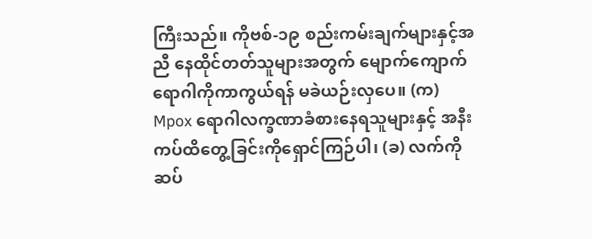ကြီးသည်။ ကိုဗစ်-၁၉ စည်းကမ်းချက်များနှင့်အညီ နေထိုင်တတ်သူများအတွက် မျောက်ကျောက်ရောဂါကိုကာကွယ်ရန် မခဲယဉ်းလှပေ။ (က) Mpox ရောဂါလက္ခဏာခံစားနေရသူများနှင့် အနီးကပ်ထိတွေ့ခြင်းကိုရှောင်ကြဉ်ပါ၊ (ခ) လက်ကို ဆပ်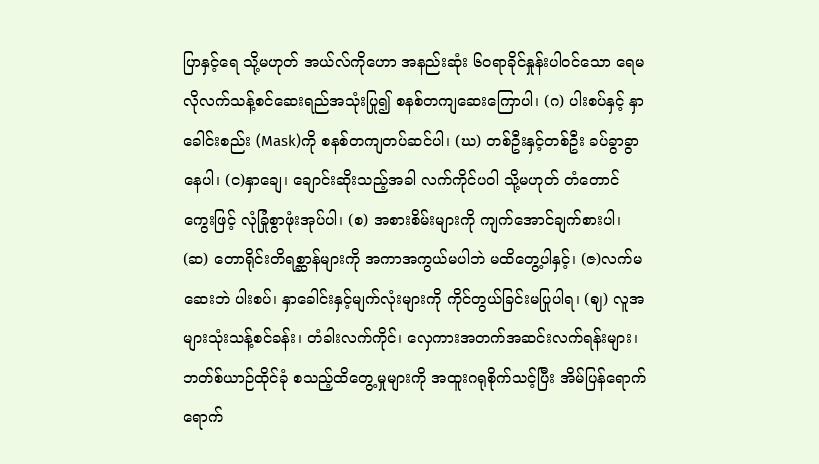ပြာနှင့်ရေ သို့မဟုတ် အယ်လ်ကိုဟော အနည်းဆုံး ၆၀ရာခိုင်နှုန်းပါဝင်သော ရေမလိုလက်သန့်စင်ဆေးရည်အသုံးပြု၍ စနစ်တကျဆေးကြောပါ၊ (ဂ) ပါးစပ်နှင့် နှာခေါင်းစည်း (Mask)ကို စနစ်တကျတပ်ဆင်ပါ၊ (ဃ) တစ်ဦးနှင့်တစ်ဦး ခပ်ခွာခွာနေပါ၊ (င)နှာချေ၊ ချောင်းဆိုးသည့်အခါ လက်ကိုင်ပဝါ သို့မဟုတ် တံတောင်ကွေးဖြင့် လုံခြုံစွာဖုံးအုပ်ပါ၊ (စ) အစားစိမ်းများကို ကျက်အောင်ချက်စားပါ၊ (ဆ) တောရိုင်းတိရစ္ဆာန်များကို အကာအကွယ်မပါဘဲ မထိတွေ့ပါနှင့်၊ (ဇ)လက်မဆေးဘဲ ပါးစပ်၊ နှာခေါင်းနှင့်မျက်လုံးများကို ကိုင်တွယ်ခြင်းမပြုပါရ၊ (ဈ) လူအများသုံးသန့်စင်ခန်း၊ တံခါးလက်ကိုင်၊ လှေကားအတက်အဆင်းလက်ရန်းများ၊ ဘတ်စ်ယာဉ်ထိုင်ခုံ စသည့်ထိတွေ့မှုများကို အထူးဂရုစိုက်သင့်ပြီး အိမ်ပြန်ရောက်ရောက်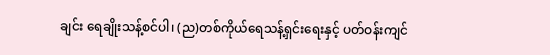ချင်း ရေချိုးသန့်စင်ပါ၊ (ည)တစ်ကိုယ်ရေသန့်ရှင်းရေးနှင့် ပတ်ဝန်းကျင်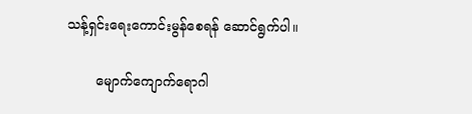သန့်ရှင်းရေးကောင်းမွန်စေရန် ဆောင်ရွက်ပါ။

       မျောက်ကျောက်ရောဂါ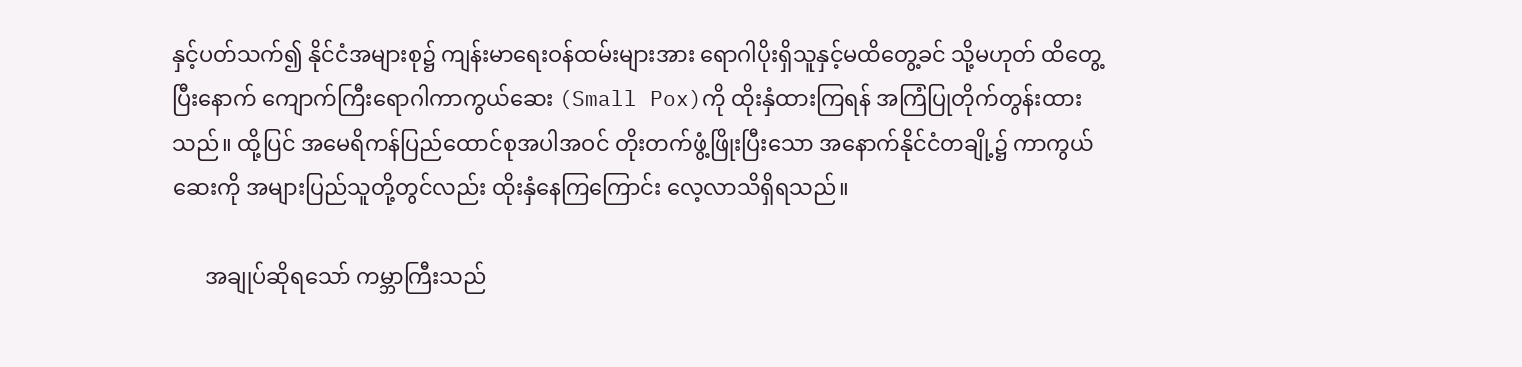နှင့်ပတ်သက်၍ နိုင်ငံအများစု၌ ကျန်းမာရေးဝန်ထမ်းများအား ရောဂါပိုးရှိသူနှင့်မထိတွေ့ခင် သို့မဟုတ် ထိတွေ့ပြီးနောက် ကျောက်ကြီးရောဂါကာကွယ်ဆေး (Small Pox)ကို ထိုးနှံထားကြရန် အကြံပြုတိုက်တွန်းထားသည်။ ထို့ပြင် အမေရိကန်ပြည်ထောင်စုအပါအဝင် တိုးတက်ဖွံ့ဖြိုးပြီးသော အနောက်နိုင်ငံတချို့၌ ကာကွယ်ဆေးကို အများပြည်သူတို့တွင်လည်း ထိုးနှံနေကြကြောင်း လေ့လာသိရှိရသည်။

      အချုပ်ဆိုရသော် ကမ္ဘာကြီးသည်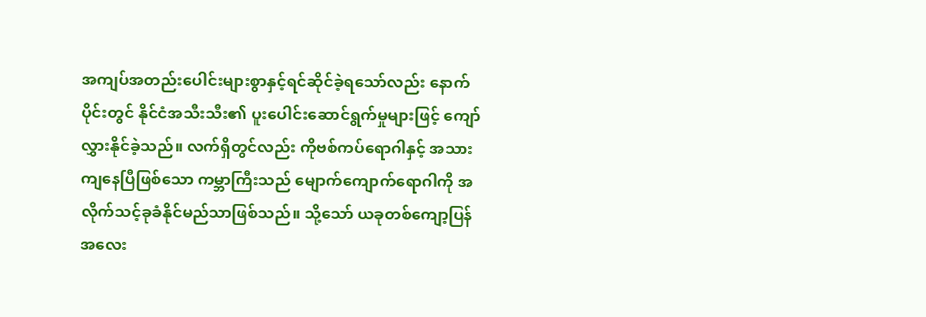အကျပ်အတည်းပေါင်းများစွာနှင့်ရင်ဆိုင်ခဲ့ရသော်လည်း နောက်ပိုင်းတွင် နိုင်ငံအသီးသီး၏ ပူးပေါင်းဆောင်ရွက်မှုများဖြင့် ကျော်လွှားနိုင်ခဲ့သည်။ လက်ရှိတွင်လည်း ကိုဗစ်ကပ်ရောဂါနှင့် အသားကျနေပြီဖြစ်သော ကမ္ဘာကြီးသည် မျောက်ကျောက်ရောဂါကို အလိုက်သင့်ခုခံနိုင်မည်သာဖြစ်သည်။ သို့သော် ယခုတစ်ကျော့ပြန် အလေး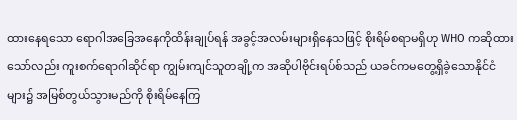ထားနေရသော ရောဂါအခြေအနေကိုထိန်းချုပ်ရန် အခွင့်အလမ်းများရှိနေသဖြင့် စိုးရိမ်စရာမရှိဟု WHO ကဆိုထားသော်လည်း ကူးစက်ရောဂါဆိုင်ရာ ကျွမ်းကျင်သူတချို့က အဆိုပါဗိုင်းရပ်စ်သည် ယခင်ကမတွေ့ရှိခဲ့သောနိုင်ငံများ၌ အမြစ်တွယ်သွားမည်ကို စိုးရိမ်နေကြ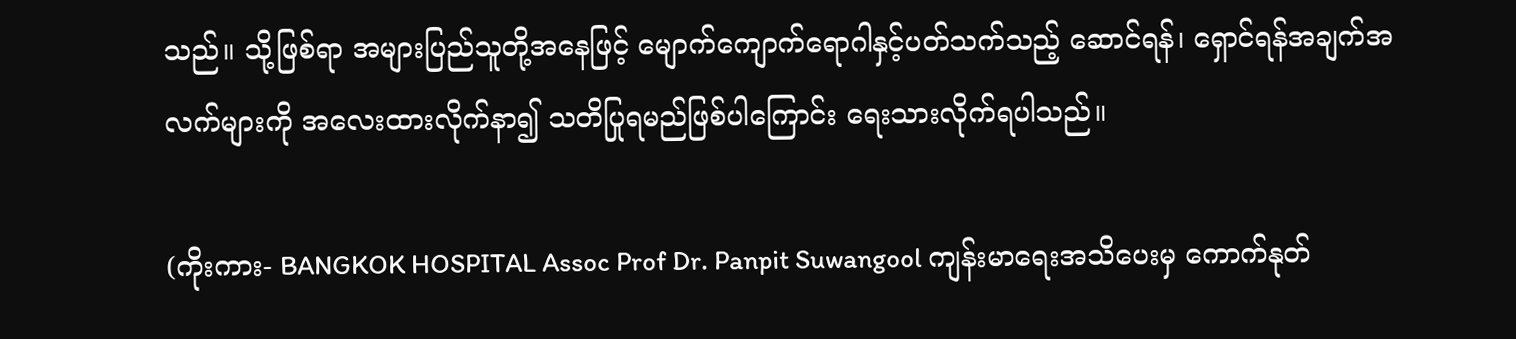သည်။ သို့ဖြစ်ရာ အများပြည်သူတို့အနေဖြင့် မျောက်ကျောက်ရောဂါနှင့်ပတ်သက်သည့် ဆောင်ရန်၊ ရှောင်ရန်အချက်အလက်များကို အလေးထားလိုက်နာ၍ သတိပြုရမည်ဖြစ်ပါကြောင်း ရေးသားလိုက်ရပါသည်။

(ကိုးကား- BANGKOK HOSPITAL Assoc Prof Dr. Panpit Suwangool ကျန်းမာရေးအသိပေးမှ ကောက်နုတ်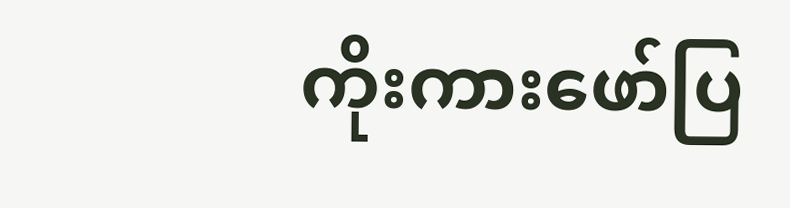ကိုးကားဖော်ပြ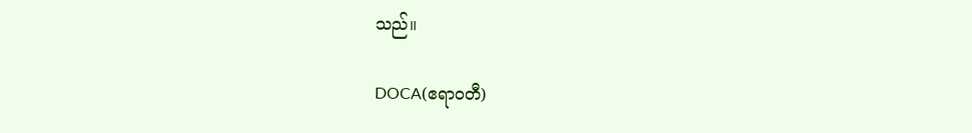သည်။

DOCA(ဧရာဝတီ)